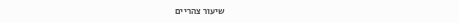שיעור צהריים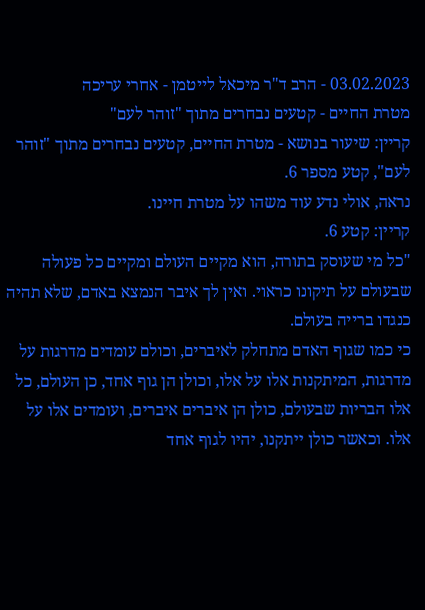03.02.2023 - הרב ד"ר מיכאל לייטמן - אחרי עריכה
מטרת החיים - קטעים נבחרים מתוך "זוהר לעם"
קריין: שיעור בנושא - מטרת החיים, קטעים נבחרים מתוך "זוהר לעם", קטע מספר 6.
נראה, אולי נדע עוד משהו על מטרת חיינו.
קריין: קטע 6.
"כל מי שעוסק בתורה, הוא מקיים העולם ומקיים כל פעולה שבעולם על תיקונו כראוי. ואין לך איבר הנמצא באדם, שלא תהיה כנגדו ברייה בעולם.
כי כמו שגוף האדם מתחלק לאיברים, וכולם עומדים מדרגות על מדרגות, המיתקנות אלו על אלו, וכולן הן גוף אחד, כן העולם, כל אלו הבריות שבעולם, כולן הן איברים איברים, ועומדים אלו על אלו. וכאשר כולן ייתקנו, יהיו לגוף אחד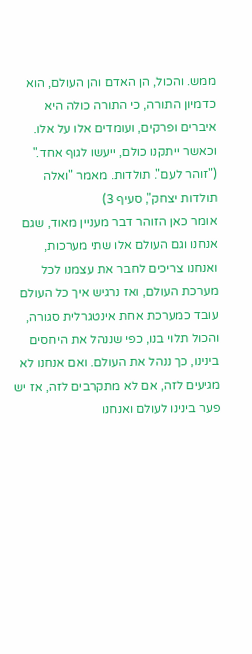ממש. והכול, הן האדם והן העולם, הוא כדמיון התורה, כי התורה כולה היא איברים ופרקים, ועומדים אלו על אלו. וכאשר ייתקנו כולם, ייעשו לגוף אחד."
("זוהר לעם". תולדות. מאמר "ואלה תולדות יצחק", סעיף 3)
אומר כאן הזוהר דבר מעניין מאוד, שגם אנחנו וגם העולם אלו שתי מערכות, ואנחנו צריכים לחבר את עצמנו לכל מערכת העולם, ואז נרגיש איך כל העולם עובד כמערכת אחת אינטגרלית סגורה, והכול תלוי בנו, כפי שננהל את היחסים בינינו, כך ננהל את העולם. ואם אנחנו לא מגיעים לזה, אם לא מתקרבים לזה, אז יש פער בינינו לעולם ואנחנו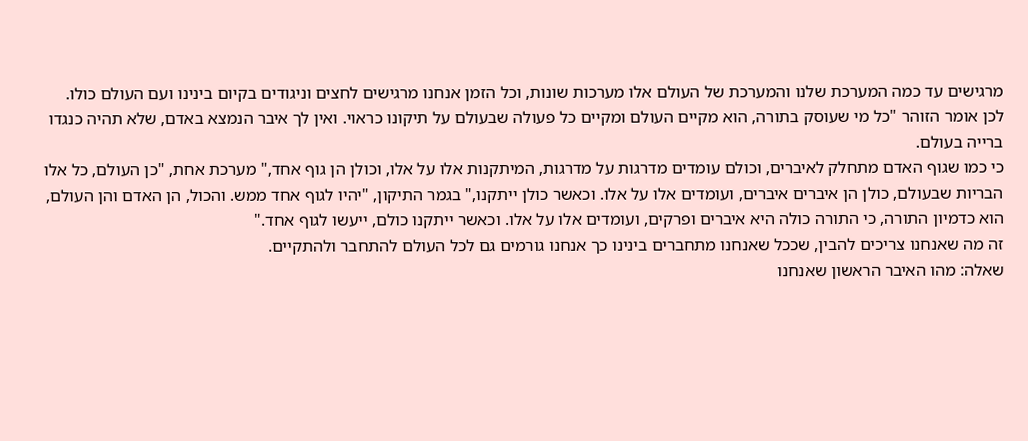מרגישים עד כמה המערכת שלנו והמערכת של העולם אלו מערכות שונות, וכל הזמן אנחנו מרגישים לחצים וניגודים בקיום בינינו ועם העולם כולו.
לכן אומר הזוהר "כל מי שעוסק בתורה, הוא מקיים העולם ומקיים כל פעולה שבעולם על תיקונו כראוי. ואין לך איבר הנמצא באדם, שלא תהיה כנגדו ברייה בעולם.
כי כמו שגוף האדם מתחלק לאיברים, וכולם עומדים מדרגות על מדרגות, המיתקנות אלו על אלו, וכולן הן גוף אחד," מערכת אחת, "כן העולם, כל אלו הבריות שבעולם, כולן הן איברים איברים, ועומדים אלו על אלו. וכאשר כולן ייתקנו," בגמר התיקון, "יהיו לגוף אחד ממש. והכול, הן האדם והן העולם, הוא כדמיון התורה, כי התורה כולה היא איברים ופרקים, ועומדים אלו על אלו. וכאשר ייתקנו כולם, ייעשו לגוף אחד."
זה מה שאנחנו צריכים להבין, שככל שאנחנו מתחברים בינינו כך אנחנו גורמים גם לכל העולם להתחבר ולהתקיים.
שאלה: מהו האיבר הראשון שאנחנו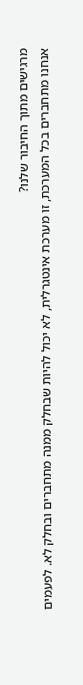מרגישים מתוך החיבור שלנו?
אנחנו מתחברים בכל המערכת, זו מערכת אינטגרלית, לא יכול להיות שבחלק ממנה מתחברים ובחלק לא. לפעמים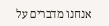אנחנו מדברים על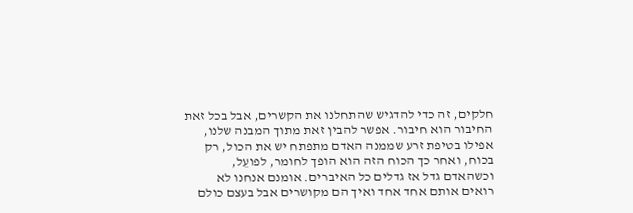חלקים, זה כדי להדגיש שהתחלנו את הקשרים, אבל בכל זאת החיבור הוא חיבור. אפשר להבין זאת מתוך המבנה שלנו, אפילו בטיפת זרע שממנה האדם מתפתח יש את הכול, רק בכוח, ואחר כך הכוח הזה הוא הופך לחומר, לפועֵל, וכשהאדם גדל אז גדלים כל האיברים. אומנם אנחנו לא רואים אותם אחד אחד ואיך הם מקושרים אבל בעצם כולם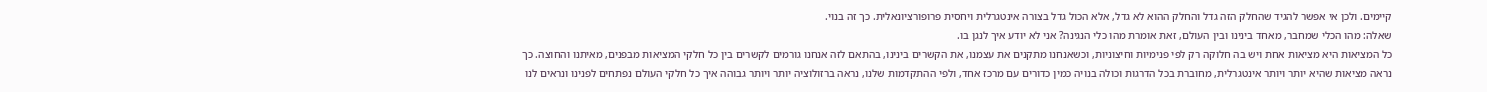קיימים. ולכן אי אפשר להגיד שהחלק הזה גדל והחלק ההוא לא גדל, אלא הכול גדל בצורה אינטגרלית ויחסית פרופורציונאלית. כך זה בנוי.
שאלה: מהו הכלי שמחבר, מאחד בינינו ובין העולם, זאת אומרת מהו כלי הנגינה? אני לא יודע איך לנגן בו.
כל המציאות היא מציאות אחת ויש בה חלוקה רק לפי פנימיות וחיצוניות, וכשאנחנו מתקנים את עצמנו, את הקשרים בינינו, בהתאם לזה אנחנו גורמים לקשרים בין כל חלקי המציאות מבפנים, מאיתנו והחוצה. כך נראה מציאות שהיא יותר ויותר אינטגרלית, מחוברת בכל הדרגות וכולה בנויה כמין כדורים עם מרכז אחד, ולפי ההתקדמות שלנו, נראה ברזולוציה יותר ויותר גבוהה איך כל חלקי העולם נפתחים לפנינו ונראים לנו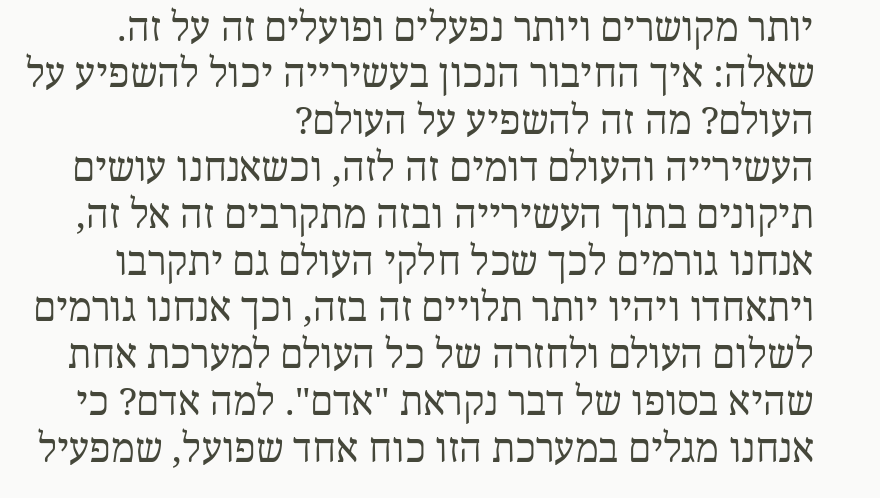יותר מקושרים ויותר נפעלים ופועלים זה על זה.
שאלה: איך החיבור הנכון בעשירייה יכול להשפיע על העולם? מה זה להשפיע על העולם?
העשירייה והעולם דומים זה לזה, וכשאנחנו עושים תיקונים בתוך העשירייה ובזה מתקרבים זה אל זה, אנחנו גורמים לכך שכל חלקי העולם גם יתקרבו ויתאחדו ויהיו יותר תלויים זה בזה, וכך אנחנו גורמים לשלום העולם ולחזרה של כל העולם למערכת אחת שהיא בסופו של דבר נקראת "אדם". למה אדם? כי אנחנו מגלים במערכת הזו כוח אחד שפועל, שמפעיל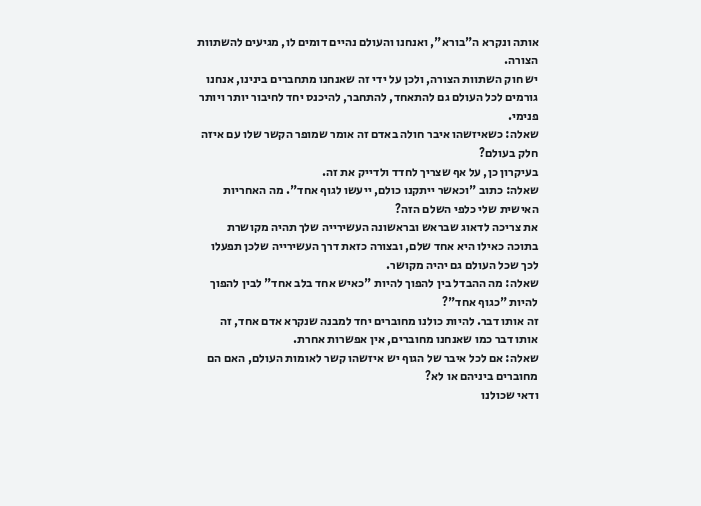אותה ונקרא ה"בורא", ואנחנו והעולם נהיים דומים לו, מגיעים להשתוות הצורה.
יש חוק השתוות הצורה, ולכן על ידי זה שאנחנו מתחברים בינינו, אנחנו גורמים לכל העולם גם להתאחד, להתחבר, להיכנס יחד לחיבור יותר ויותר פנימי.
שאלה: כשאיזשהו איבר חולה באדם זה אומר שמופר הקשר שלו עם איזה חלק בעולם?
בעיקרון כן, על אף שצריך לחדד ולדייק את זה.
שאלה: כתוב "וכאשר ייתקנו כולם, ייעשו לגוף אחד". מה האחריות האישית שלי כלפי השלם הזה?
את צריכה לדאוג שבראש ובראשונה העשירייה שלך תהיה מקושרת בתוכה כאילו היא אחד שלם, ובצורה כזאת דרך העשירייה שלכן תפעלו לכך שכל העולם גם יהיה מקושר.
שאלה: מה ההבדל בין להפוך להיות "כאיש אחד בלב אחד" לבין להפוך להיות "כגוף אחד"?
זה אותו דבר. להיות כולנו מחוברים יחד למבנה שנקרא אדם אחד, זה אותו דבר כמו שאנחנו מחוברים, אין אפשרות אחרת.
שאלה: אם לכל איבר של הגוף יש איזשהו קשר לאומות העולם, האם הם מחוברים ביניהם או לא?
ודאי שכולנו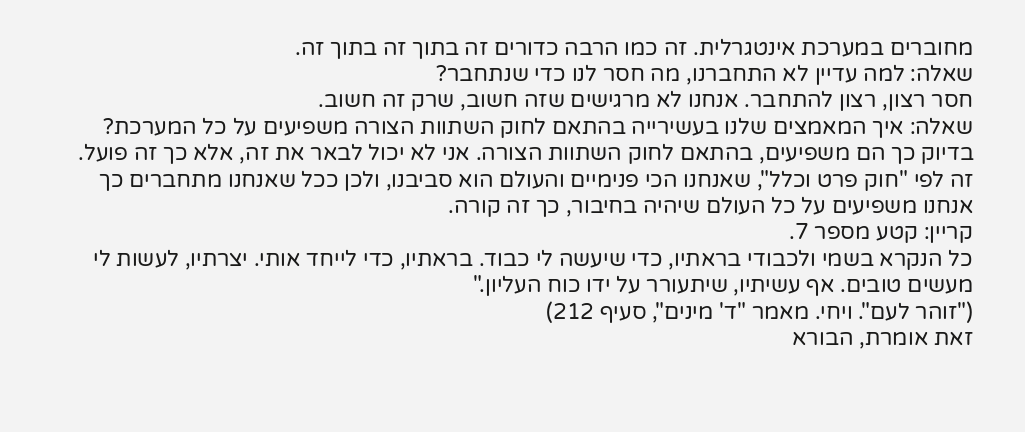מחוברים במערכת אינטגרלית. זה כמו הרבה כדורים זה בתוך זה בתוך זה.
שאלה: למה עדיין לא התחברנו, מה חסר לנו כדי שנתחבר?
חסר רצון, רצון להתחבר. אנחנו לא מרגישים שזה חשוב, שרק זה חשוב.
שאלה: איך המאמצים שלנו בעשירייה בהתאם לחוק השתוות הצורה משפיעים על כל המערכת?
בדיוק כך הם משפיעים, בהתאם לחוק השתוות הצורה. אני לא יכול לבאר את זה, אלא כך זה פועל. זה לפי "חוק פרט וכלל", שאנחנו הכי פנימיים והעולם הוא סביבנו, ולכן ככל שאנחנו מתחברים כך אנחנו משפיעים על כל העולם שיהיה בחיבור, כך זה קורה.
קריין: קטע מספר 7.
כל הנקרא בשמי ולכבודי בראתיו, כדי שיעשה לי כבוד. בראתיו, כדי לייחד אותי. יצרתיו, לעשות לי מעשים טובים. אף עשיתיו, שיתעורר על ידו כוח העליון."
("זוהר לעם". ויחי. מאמר "ד' מינים", סעיף 212)
זאת אומרת, הבורא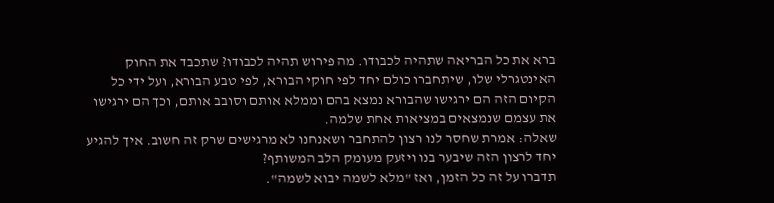ברא את כל הבריאה שתהיה לכבודו. מה פירוש תהיה לכבודו? שתכבד את החוק האינטגרלי שלו, שיתחברו כולם יחד לפי חוקי הבורא, לפי טבע הבורא, ועל ידי כל הקיום הזה הם ירגישו שהבורא נמצא בהם וממלא אותם וסובב אותם, וכך הם ירגישו את עצמם שנמצאים במציאות אחת שלמה.
שאלה: אמרת שחסר לנו רצון להתחבר ושאנחנו לא מרגישים שרק זה חשוב. איך להגיע יחד לרצון הזה שיבער בנו ויזעק מעומק הלב המשותף?
תדברו על זה כל הזמן, ואז "מלא לשמה יבוא לשמה".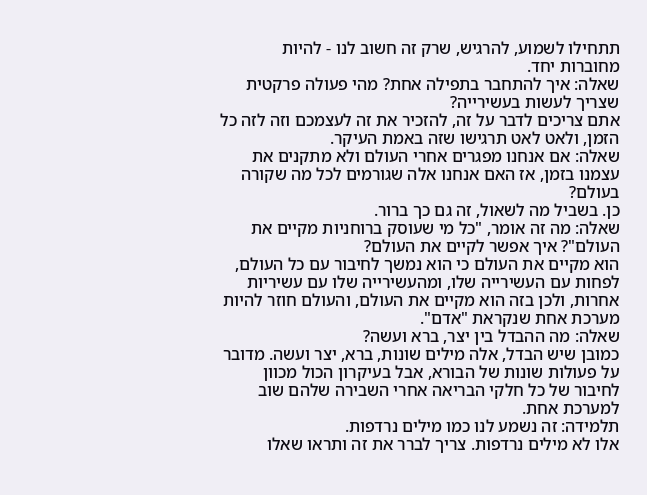תתחילו לשמוע, להרגיש, שרק זה חשוב לנו - להיות מחוברות יחד.
שאלה: איך להתחבר בתפילה אחת? מהי פעולה פרקטית שצריך לעשות בעשירייה?
אתם צריכים לדבר על זה, להזכיר את זה לעצמכם וזה לזה כל הזמן, ולאט לאט תרגישו שזה באמת העיקר.
שאלה: אם אנחנו מפגרים אחרי העולם ולא מתקנים את עצמנו בזמן, אז האם אנחנו אלה שגורמים לכל מה שקורה בעולם?
כן. בשביל מה לשאול, זה גם כך ברור.
שאלה: מה זה אומר, "כל מי שעוסק ברוחניות מקיים את העולם"? איך אפשר לקיים את העולם?
הוא מקיים את העולם כי הוא נמשך לחיבור עם כל העולם, לפחות עם העשירייה שלו, ומהעשירייה שלו עם עשיריות אחרות, ולכן בזה הוא מקיים את העולם, והעולם חוזר להיות מערכת אחת שנקראת "אדם".
שאלה: מה ההבדל בין יצר, ברא ועשה?
כמובן שיש הבדל, אלה מילים שונות, ברא, יצר ועשה. מדובר על פעולות שונות של הבורא, אבל בעיקרון הכול מכוון לחיבור של כל חלקי הבריאה אחרי השבירה שלהם שוב למערכת אחת.
תלמידה: זה נשמע לנו כמו מילים נרדפות.
אלו לא מילים נרדפות. צריך לברר את זה ותראו שאלו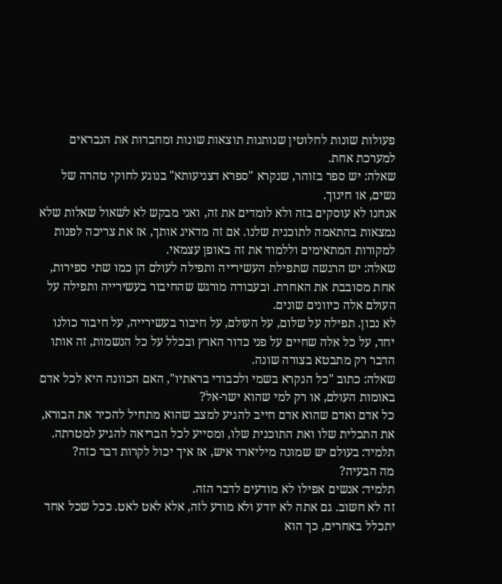פעולות שונות לחלוטין שנותנות תוצאות שונות ומחברות את הנבראים למערכת אחת.
שאלה: יש ספר בזוהר, שנקרא "ספרא דצניעותא" בנוגע לחוקי טהרה של נשים, או חינוך.
אנחנו לא עוסקים בזה ולא לומדים את זה, ואני מבקש לא לשאול שאלות שלא נמצאות בהתאמה לתוכנית שלנו. אם זה מדאיג אותך, אז את צריכה לפנות למקורות המתאימים וללמוד את זה באופן עצמאי.
שאלה: יש הרגשה שתפילת העשירייה ותפילה לעולם הן כמו שתי ספירות, אחת מסובבת את האחרת. ובעבודה מורגש שהחיבור בעשירייה ותפילה על העולם אלה כיוונים שונים.
לא נכון. תפילה על שלום, על העולם, על חיבור בעשירייה, על חיבור כולנו יחד, על כל אלה שחיים על פני כדור הארץ ובכלל על כל הנשמות, זה אותו הדבר רק מתבטא בצורה שונה.
שאלה: כתוב "כל הנקרא בשמי ולכבודי בראתיו", האם הכוונה היא לכל אדם באומות העולם, או רק למי שהוא ישר-אל?
כל אדם ואדם שהוא אדם חייב להגיע למצב שהוא מתחיל להכיר את הבורא, את התכלית שלו ואת התוכנית שלו, ומסייע לכל הבריאה להגיע למטרתה.
תלמיד: בעולם יש שמונה מיליארד איש, אז איך יכול לקרות דבר כזה?
מה הבעיה?
תלמיד: אנשים אפילו לא מודעים לדבר הזה.
זה לא חשוב. גם אתה לא יודע ולא מודע לזה, אלא לאט לאט. ככל שכל אחד יתכלל באחרים, כך הוא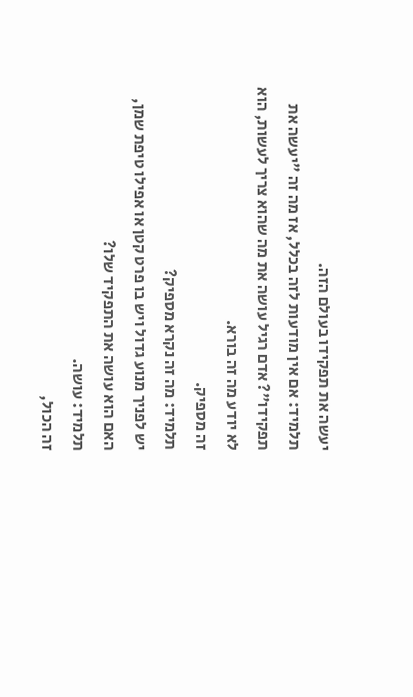יעשה את תפקידו בעולם הזה.
תלמיד: אם אין מודעות לזה בכלל, אז מה זה "יעשה את תפקידו"? אדם רגיל עושה את מה שהוא צריך לעשות, הוא לא יודע מה זה בורא.
זה מספיק.
תלמיד: מה זה נקרא מספיק?
יש לפניך מנוע גדול ויש בו פרט קטן או אפילו טיפת שמן, האם הוא עושה את התפקיד שלו?
תלמיד: עושה.
זה הכול,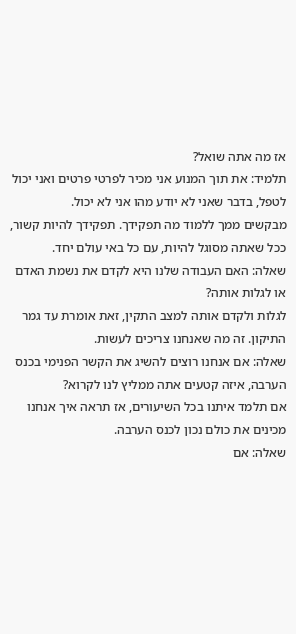אז מה אתה שואל?
תלמיד: את תוך המנוע אני מכיר לפרטי פרטים ואני יכול לטפל, בדבר שאני לא יודע מהו אני לא יכול.
מבקשים ממך ללמוד מה תפקידך. תפקידך להיות קשור, ככל שאתה מסוגל להיות, עם כל באי עולם יחד.
שאלה: האם העבודה שלנו היא לקדם את נשמת האדם או לגלות אותה?
לגלות ולקדם אותה למצב התקין, זאת אומרת עד גמר התיקון. זה מה שאנחנו צריכים לעשות.
שאלה: אם אנחנו רוצים להשיג את הקשר הפנימי בכנס הערבה, איזה קטעים אתה ממליץ לנו לקרוא?
אם תלמד איתנו בכל השיעורים, אז תראה איך אנחנו מכינים את כולם נכון לכנס הערבה.
שאלה: אם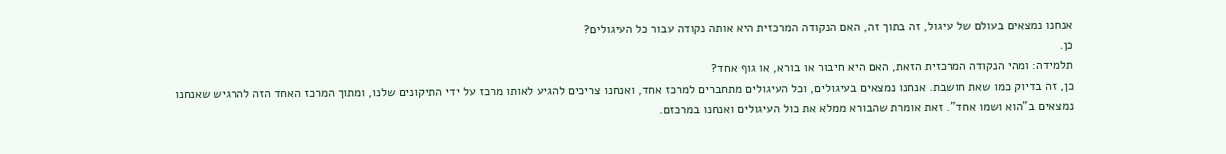אנחנו נמצאים בעולם של עיגול, זה בתוך זה, האם הנקודה המרכזית היא אותה נקודה עבור כל העיגולים?
כן.
תלמידה: ומהי הנקודה המרכזית הזאת, האם היא חיבור או בורא, או גוף אחד?
כן, זה בדיוק כמו שאת חושבת. אנחנו נמצאים בעיגולים, וכל העיגולים מתחברים למרכז אחד, ואנחנו צריכים להגיע לאותו מרכז על ידי התיקונים שלנו, ומתוך המרכז האחד הזה להרגיש שאנחנו נמצאים ב"הוא ושמו אחד". זאת אומרת שהבורא ממלא את כול העיגולים ואנחנו במרכזם.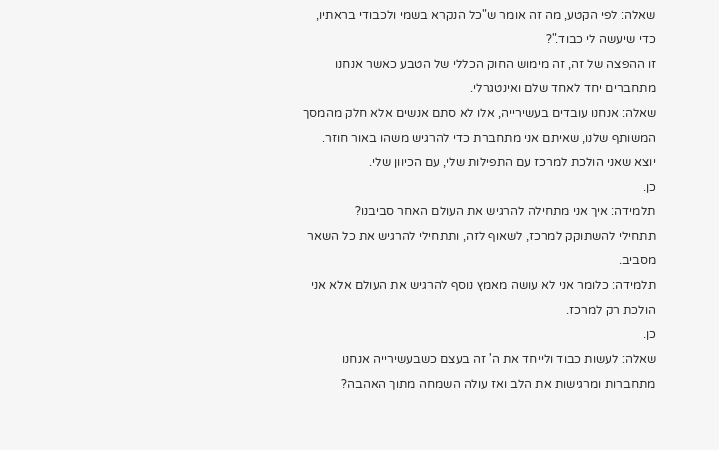שאלה: לפי הקטע, מה זה אומר ש"כל הנקרא בשמי ולכבודי בראתיו, כדי שיעשה לי כבוד."?
זו ההפצה של זה, זה מימוש החוק הכללי של הטבע כאשר אנחנו מתחברים יחד לאחד שלם ואינטגרלי.
שאלה: אנחנו עובדים בעשירייה, אלו לא סתם אנשים אלא חלק מהמסך המשותף שלנו, שאיתם אני מתחברת כדי להרגיש משהו באור חוזר. יוצא שאני הולכת למרכז עם התפילות שלי, עם הכיוון שלי.
כן.
תלמידה: איך אני מתחילה להרגיש את העולם האחר סביבנו?
תתחילי להשתוקק למרכז, לשאוף לזה, ותתחילי להרגיש את כל השאר מסביב.
תלמידה: כלומר אני לא עושה מאמץ נוסף להרגיש את העולם אלא אני הולכת רק למרכז.
כן.
שאלה: לעשות כבוד ולייחד את ה' זה בעצם כשבעשירייה אנחנו מתחברות ומרגישות את הלב ואז עולה השמחה מתוך האהבה?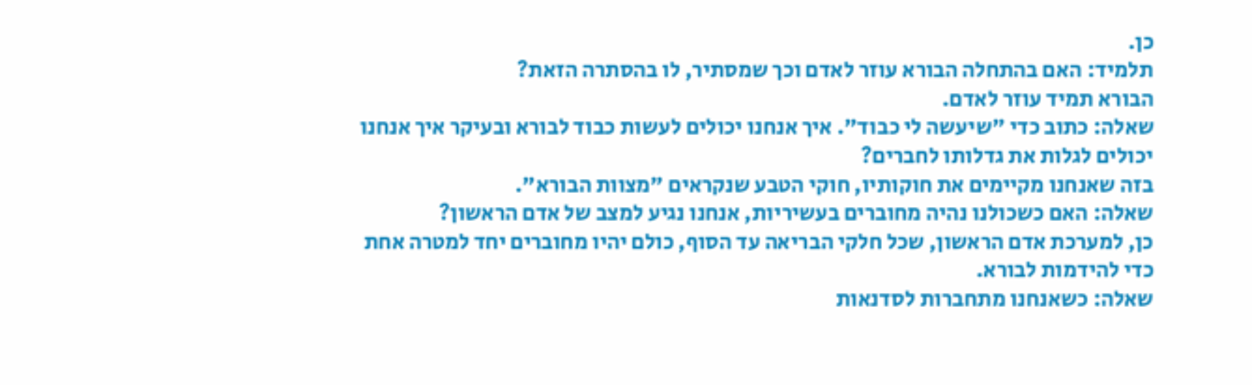כן.
תלמיד: האם בהתחלה הבורא עוזר לאדם וכך שמסתיר, לו בהסתרה הזאת?
הבורא תמיד עוזר לאדם.
שאלה: כתוב כדי "שיעשה לי כבוד". איך אנחנו יכולים לעשות כבוד לבורא ובעיקר איך אנחנו יכולים לגלות את גדלותו לחברים?
בזה שאנחנו מקיימים את חוקותיו, חוקי הטבע שנקראים "מצוות הבורא".
שאלה: האם כשכולנו נהיה מחוברים בעשיריות, אנחנו נגיע למצב של אדם הראשון?
כן, למערכת אדם הראשון, שכל חלקי הבריאה עד הסוף, כולם יהיו מחוברים יחד למטרה אחת כדי להידמות לבורא.
שאלה: כשאנחנו מתחברות לסדנאות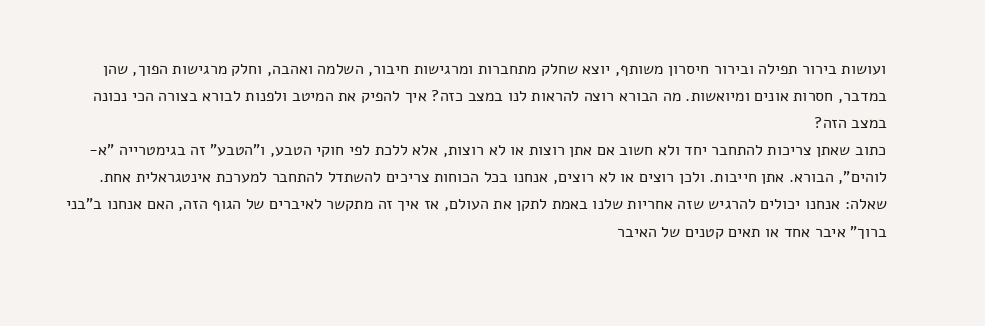ועושות בירור תפילה ובירור חיסרון משותף, יוצא שחלק מתחברות ומרגישות חיבור, השלמה ואהבה, וחלק מרגישות הפוך, שהן במדבר, חסרות אונים ומיואשות. מה הבורא רוצה להראות לנו במצב כזה? איך להפיק את המיטב ולפנות לבורא בצורה הכי נכונה במצב הזה?
כתוב שאתן צריכות להתחבר יחד ולא חשוב אם אתן רוצות או לא רוצות, אלא ללכת לפי חוקי הטבע, ו"הטבע" זה בגימטרייה "א-לוהים", הבורא. אתן חייבות. ולכן רוצים או לא רוצים, אנחנו בכל הכוחות צריכים להשתדל להתחבר למערכת אינטגראלית אחת.
שאלה: אנחנו יכולים להרגיש שזה אחריות שלנו באמת לתקן את העולם, אז איך זה מתקשר לאיברים של הגוף הזה, האם אנחנו ב"בני ברוך" איבר אחד או תאים קטנים של האיבר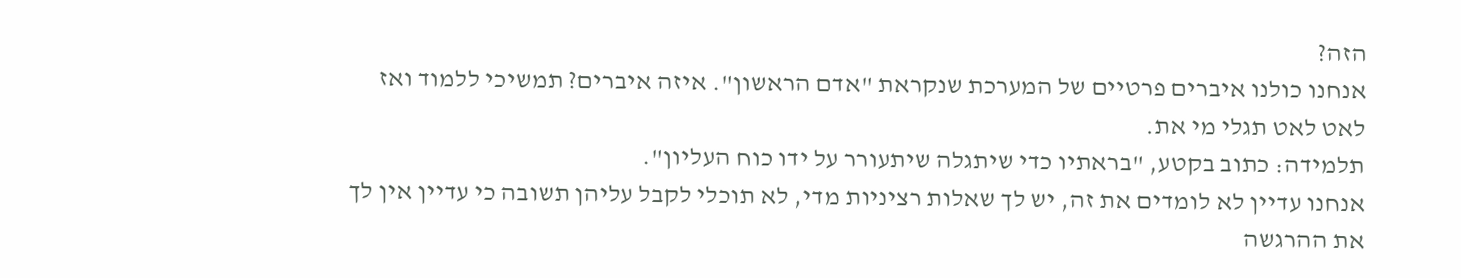הזה?
אנחנו כולנו איברים פרטיים של המערכת שנקראת "אדם הראשון". איזה איברים? תמשיכי ללמוד ואז לאט לאט תגלי מי את.
תלמידה: כתוב בקטע, "בראתיו כדי שיתגלה שיתעורר על ידו כוח העליון".
אנחנו עדיין לא לומדים את זה, יש לך שאלות רציניות מדי, לא תוכלי לקבל עליהן תשובה כי עדיין אין לך את ההרגשה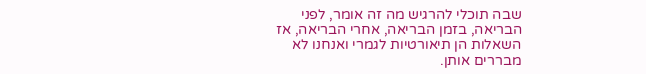שבה תוכלי להרגיש מה זה אומר, לפני הבריאה, בזמן הבריאה, אחרי הבריאה, אז השאלות הן תיאורטיות לגמרי ואנחנו לא מבררים אותן.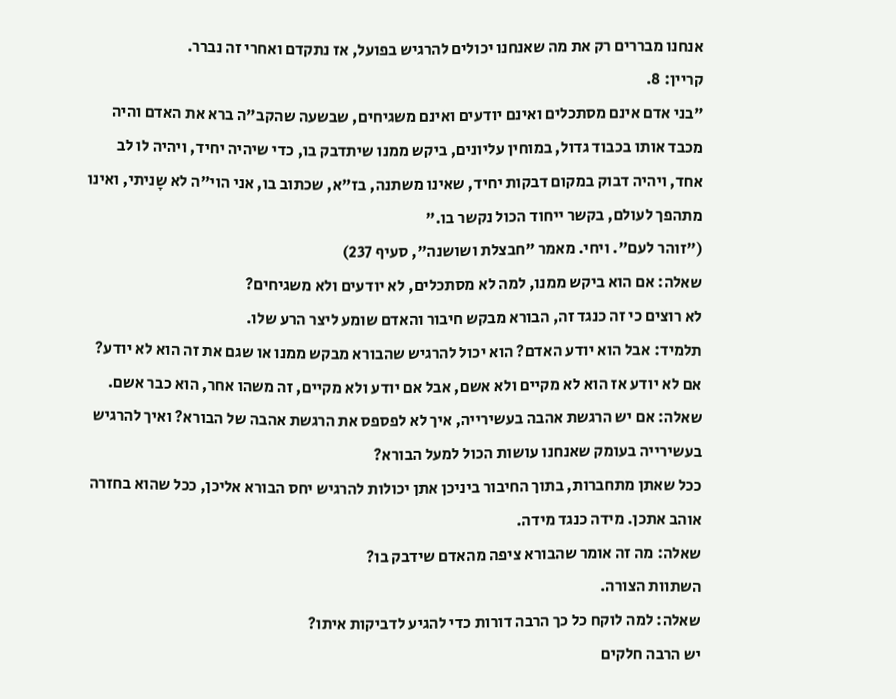אנחנו מבררים רק את מה שאנחנו יכולים להרגיש בפועל, אז נתקדם ואחרי זה נברר.
קריין: 8.
"בני אדם אינם מסתכלים ואינם יודעים ואינם משגיחים, שבשעה שהקב"ה ברא את האדם והיה מכבד אותו בכבוד גדול, במוחין עליונים, ביקש ממנו שיתדבק בו, כדי שיהיה יחיד, ויהיה לו לב אחד, ויהיה דבוק במקום דבקות יחיד, שאינו משתנה, בז"א, שכתוב בו, אני הוי"ה לא שָניתי, ואינו מתהפך לעולם, בקשר ייחוד הכול נקשר בו."
("זוהר לעם". ויחי. מאמר "חבצלת ושושנה", סעיף 237)
שאלה: אם הוא ביקש ממנו, למה לא מסתכלים, לא יודעים ולא משגיחים?
לא רוצים כי זה כנגד זה, הבורא מבקש חיבור והאדם שומע ליצר הרע שלו.
תלמיד: אבל הוא יודע האדם? הוא יכול להרגיש שהבורא מבקש ממנו או שגם את זה הוא לא יודע?
אם לא יודע אז הוא לא מקיים ולא אשם, אבל אם יודע ולא מקיים, זה משהו אחר, הוא כבר אשם.
שאלה: אם יש הרגשת אהבה בעשירייה, איך לא לפספס את הרגשת אהבה של הבורא? ואיך להרגיש בעשירייה בעומק שאנחנו עושות הכול למעל הבורא?
ככל שאתן מתחברות, בתוך החיבור ביניכן אתן יכולות להרגיש יחס הבורא אליכן, ככל שהוא בחזרה אוהב אתכן. מידה כנגד מידה.
שאלה: מה זה אומר שהבורא ציפה מהאדם שידבק בו?
השתוות הצורה.
שאלה: למה לוקח כל כך הרבה דורות כדי להגיע לדביקות איתו?
יש הרבה חלקים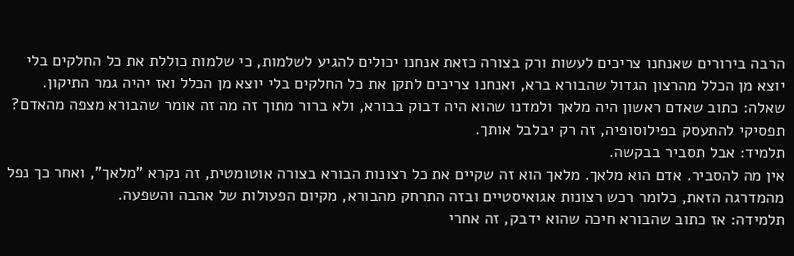הרבה בירורים שאנחנו צריכים לעשות ורק בצורה כזאת אנחנו יכולים להגיע לשלמות, כי שלמות כוללת את כל החלקים בלי יוצא מן הכלל מהרצון הגדול שהבורא ברא, ואנחנו צריכים לתקן את כל החלקים בלי יוצא מן הכלל ואז יהיה גמר התיקון.
שאלה: כתוב שאדם ראשון היה מלאך ולמדנו שהוא היה דבוק בבורא, ולא ברור מתוך זה מה זה אומר שהבורא מצפה מהאדם?
תפסיקי להתעסק בפילוסופיה, זה רק יבלבל אותך.
תלמיד: אבל תסביר בבקשה.
אין מה להסביר. אדם הוא מלאך. מלאך הוא זה שקיים את כל רצונות הבורא בצורה אוטומטית, זה נקרא "מלאך", ואחר כך נפל מהמדרגה הזאת, כלומר רכש רצונות אגואיסטיים ובזה התרחק מהבורא, מקיום הפעולות של אהבה והשפעה.
תלמידה: אז כתוב שהבורא חיכה שהוא ידבק, זה אחרי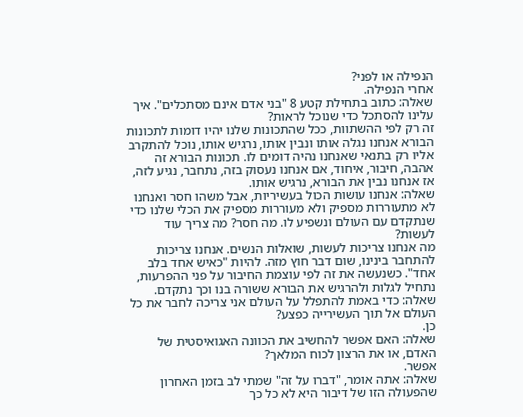הנפילה או לפני?
אחרי הנפילה.
שאלה: כתוב בתחילת קטע 8 "בני אדם אינם מסתכלים". איך עלינו להסתכל כדי שנוכל לראות?
זה רק לפי ההשתוות, ככל שהתכונות שלנו יהיו דומות לתכונות הבורא אנחנו נגלה אותו ונבין אותו, נרגיש אותו, נוכל להתקרב אליו רק בתנאי שאנחנו נהיה דומים לו. תכונות הבורא זה אהבה, חיבור, איחוד, אם אנחנו נעסוק בזה, נתחבר, נגיע לזה, אז אנחנו נבין את הבורא, נרגיש אותו.
שאלה: אנחנו עושות הכול בעשיריות, אבל משהו חסר ואנחנו לא מתעוררות מספיק ולא מעוררות מספיק את הכלי שלנו כדי שנתקדם עם העולם ונשפיע לו. מה חסר? מה צריך עוד לעשות?
מה אנחנו צריכות לעשות, שואלות הנשים. אנחנו צריכות להתחבר בינינו, שום דבר חוץ מזה. להיות "כאיש אחד בלב אחד". כשנעשה את זה לפי עוצמת החיבור על פני ההפרעות, נתחיל לגלות ולהרגיש את הבורא ששורה בנו וכך נתקדם.
שאלה: כדי באמת להתפלל על העולם אני צריכה לחבר את כל העולם אל תוך העשירייה כפצע?
כן.
שאלה: האם אפשר להחשיב את הכוונה האגואיסטית של האדם, או את הרצון לכוח המלאך?
אפשר.
שאלה: אתה אומר, "דברו על זה" שמתי לב בזמן האחרון שהפעולה הזו של דיבור היא לא כל כך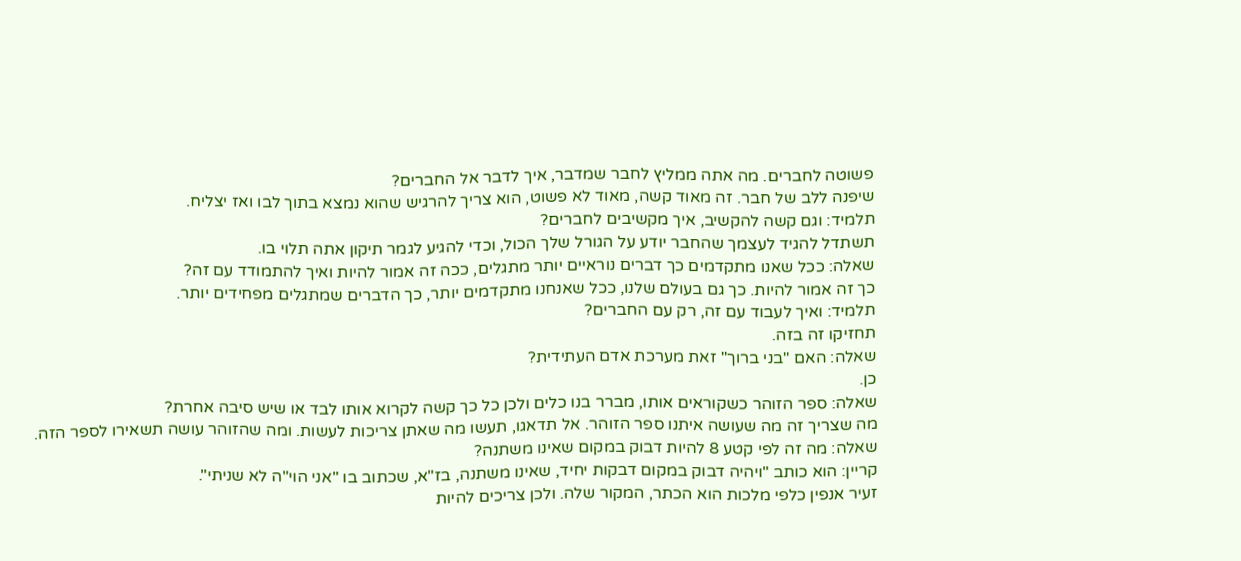פשוטה לחברים. מה אתה ממליץ לחבר שמדבר, איך לדבר אל החברים?
שיפנה ללב של חבר. זה מאוד קשה, מאוד לא פשוט, הוא צריך להרגיש שהוא נמצא בתוך לבו ואז יצליח.
תלמיד: וגם קשה להקשיב, איך מקשיבים לחברים?
תשתדל להגיד לעצמך שהחבר יודע על הגורל שלך הכול, וכדי להגיע לגמר תיקון אתה תלוי בו.
שאלה: ככל שאנו מתקדמים כך דברים נוראיים יותר מתגלים, ככה זה אמור להיות ואיך להתמודד עם זה?
כך זה אמור להיות. כך גם בעולם שלנו, ככל שאנחנו מתקדמים יותר, כך הדברים שמתגלים מפחידים יותר.
תלמיד: ואיך לעבוד עם זה, רק עם החברים?
תחזיקו זה בזה.
שאלה: האם "בני ברוך" זאת מערכת אדם העתידית?
כן.
שאלה: ספר הזוהר כשקוראים אותו, מברר בנו כלים ולכן כל כך קשה לקרוא אותו לבד או שיש סיבה אחרת?
מה שצריך זה מה שעושה איתנו ספר הזוהר. אל תדאגו, תעשו מה שאתן צריכות לעשות. ומה שהזוהר עושה תשאירו לספר הזה.
שאלה: מה זה לפי קטע 8 להיות דבוק במקום שאינו משתנה?
קריין: הוא כותב "ויהיה דבוק במקום דבקות יחיד, שאינו משתנה, בז"א, שכתוב בו "אני הוי"ה לא שניתי".
זעיר אנפין כלפי מלכות הוא הכתר, המקור שלה. ולכן צריכים להיות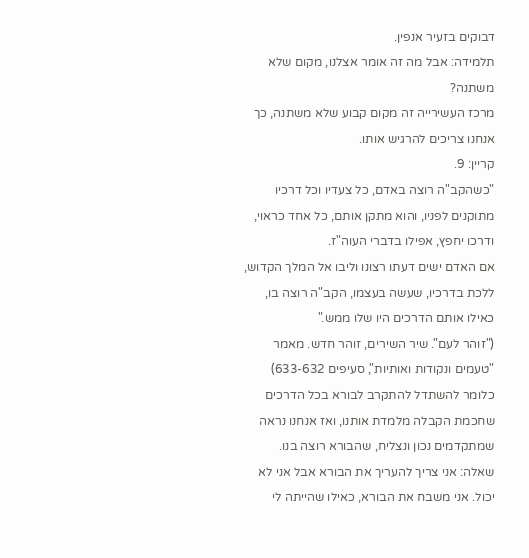דבוקים בזעיר אנפין.
תלמידה: אבל מה זה אומר אצלנו, מקום שלא משתנה?
מרכז העשירייה זה מקום קבוע שלא משתנה, כך אנחנו צריכים להרגיש אותו.
קריין: 9.
"כשהקב"ה רוצה באדם, כל צעדיו וכל דרכיו מתוקנים לפניו, והוא מתקן אותם, כל אחד כראוי, ודרכו יחפץ, אפילו בדברי העוה"ז.
אם האדם ישים דעתו רצונו וליבו אל המלך הקדוש, ללכת בדרכיו, שעשה בעצמו, הקב"ה רוצה בו, כאילו אותם הדרכים היו שלו ממש."
("זוהר לעם". שיר השירים, זוהר חדש. מאמר "טעמים ונקודות ואותיות", סעיפים 633-632)
כלומר להשתדל להתקרב לבורא בכל הדרכים שחכמת הקבלה מלמדת אותנו, ואז אנחנו נראה שמתקדמים נכון ונצליח, שהבורא רוצה בנו.
שאלה: אני צריך להעריך את הבורא אבל אני לא יכול. אני משבח את הבורא, כאילו שהייתה לי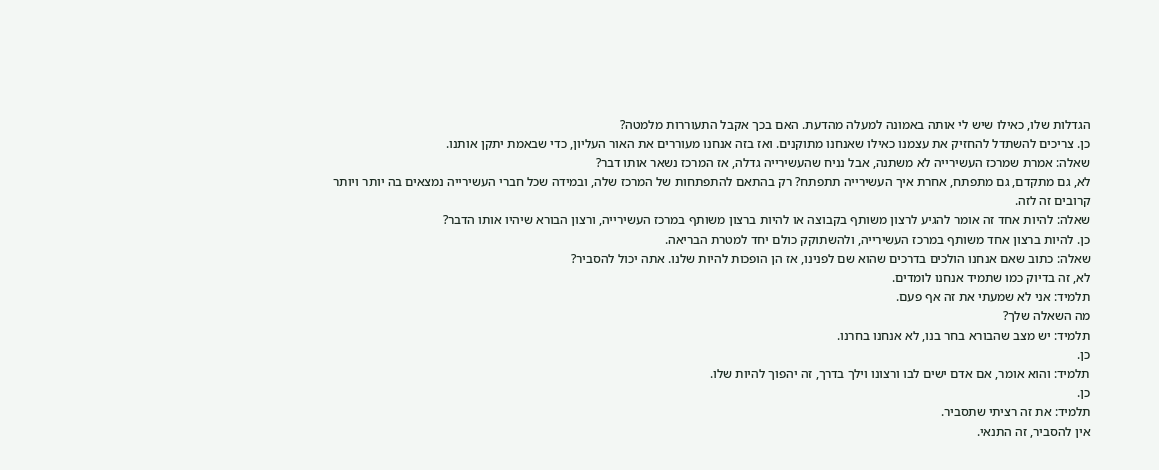הגדלות שלו, כאילו שיש לי אותה באמונה למעלה מהדעת. האם בכך אקבל התעוררות מלמטה?
כן. צריכים להשתדל להחזיק את עצמנו כאילו שאנחנו מתוקנים. ואז בזה אנחנו מעוררים את האור העליון, כדי שבאמת יתקן אותנו.
שאלה: אמרת שמרכז העשירייה לא משתנה, אבל נניח שהעשירייה גדלה, אז המרכז נשאר אותו דבר?
לא, גם מתקדם, גם מתפתח, אחרת איך העשירייה תתפתח? רק בהתאם להתפתחות של המרכז שלה, ובמידה שכל חברי העשירייה נמצאים בה יותר ויותר קרובים זה לזה.
שאלה: להיות אחד זה אומר להגיע לרצון משותף בקבוצה או להיות ברצון משותף במרכז העשירייה, ורצון הבורא שיהיו אותו הדבר?
כן. להיות ברצון אחד משותף במרכז העשירייה, ולהשתוקק כולם יחד למטרת הבריאה.
שאלה: כתוב שאם אנחנו הולכים בדרכים שהוא שם לפנינו, אז הן הופכות להיות שלנו. אתה יכול להסביר?
לא, זה בדיוק כמו שתמיד אנחנו לומדים.
תלמיד: אני לא שמעתי את זה אף פעם.
מה השאלה שלך?
תלמיד: יש מצב שהבורא בחר בנו, לא אנחנו בחרנו.
כן.
תלמיד: והוא אומר, אם אדם ישים לבו ורצונו וילך בדרך, זה יהפוך להיות שלו.
כן.
תלמיד: את זה רציתי שתסביר.
אין להסביר, זה התנאי.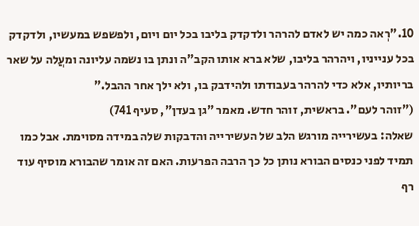10."רְאה כמה יש לאדם להרהר ולדקדק בליבו בכל יום ויום, ולפשפש במעשיו, ולדקדק בכל ענייניו, ויהרהר בליבו, שלא ברא אותו הקב"ה ונתן בו נשמה עליונה ומעֲלה על שאר בריותיו, אלא כדי להרהר בעבודתו ולהידבק בו, ולא ילך אחר ההבל."
("זוהר לעם". בראשית, זוהר חדש. מאמר "גן בעדן", סעיף 741)
שאלה: בעשירייה מורגש הלב של העשירייה והדבקות שלה במידה מסוימת. אבל כמו תמיד לפני כנסים הבורא נותן כל כך הרבה הפרעות. האם זה אומר שהבורא מוסיף עוד רף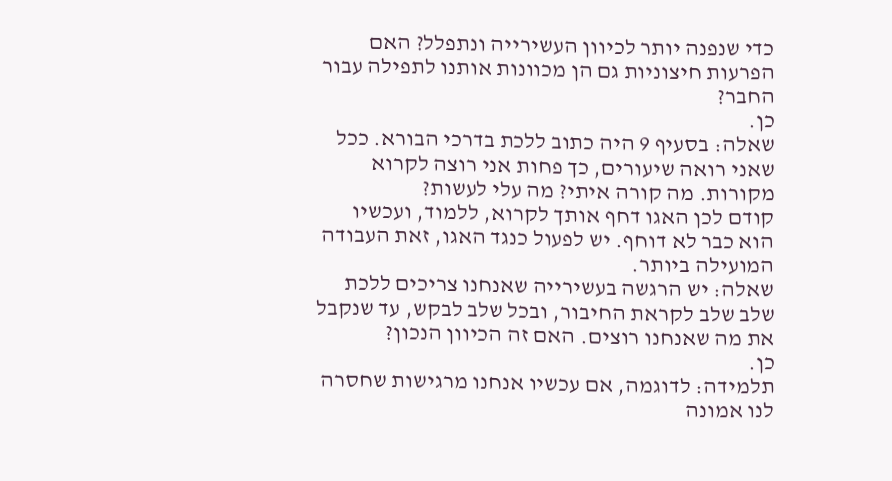כדי שנפנה יותר לכיוון העשירייה ונתפלל? האם הפרעות חיצוניות גם הן מכוונות אותנו לתפילה עבור החבר?
כן.
שאלה: בסעיף 9 היה כתוב ללכת בדרכי הבורא. ככל שאני רואה שיעורים, כך פחות אני רוצה לקרוא מקורות. מה קורה איתי? מה עלי לעשות?
קודם לכן האגו דחף אותך לקרוא, ללמוד, ועכשיו הוא כבר לא דוחף. יש לפעול כנגד האגו, זאת העבודה המועילה ביותר.
שאלה: יש הרגשה בעשירייה שאנחנו צריכים ללכת שלב שלב לקראת החיבור, ובכל שלב לבקש, עד שנקבל את מה שאנחנו רוצים. האם זה הכיוון הנכון?
כן.
תלמידה: לדוגמה, אם עכשיו אנחנו מרגישות שחסרה לנו אמונה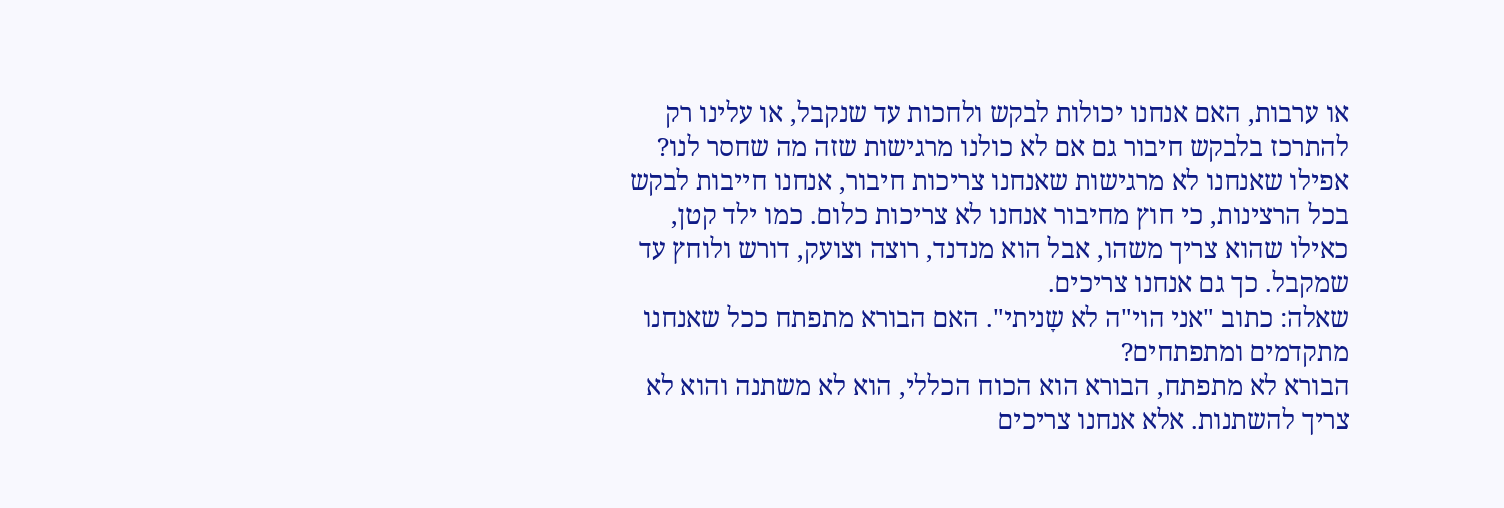או ערבות, האם אנחנו יכולות לבקש ולחכות עד שנקבל, או עלינו רק להתרכז בלבקש חיבור גם אם לא כולנו מרגישות שזה מה שחסר לנו?
אפילו שאנחנו לא מרגישות שאנחנו צריכות חיבור, אנחנו חייבות לבקש בכל הרצינות, כי חוץ מחיבור אנחנו לא צריכות כלום. כמו ילד קטן, כאילו שהוא צריך משהו, אבל הוא מנדנד, רוצה וצועק, דורש ולוחץ עד שמקבל. כך גם אנחנו צריכים.
שאלה: כתוב "אני הוי"ה לא שָניתי". האם הבורא מתפתח ככל שאנחנו מתקדמים ומתפתחים?
הבורא לא מתפתח, הבורא הוא הכוח הכללי, הוא לא משתנה והוא לא צריך להשתנות. אלא אנחנו צריכים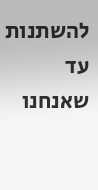להשתנות עד שאנחנו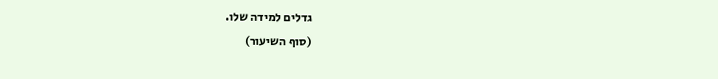גדלים למידה שלו.
(סוף השיעור)